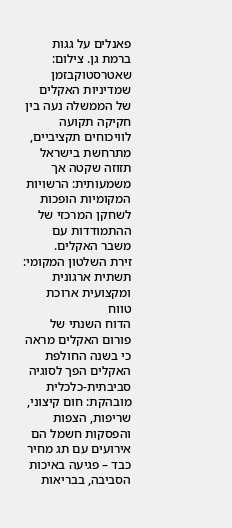פאנלים על גגות ברמת גן. צילום: שאטרסטוקבזמן שמדיניות האקלים של הממשלה נעה בין חקיקה תקועה לוויכוחים תקציביים, מתרחשת בישראל תזוזה שקטה אך משמעותית: הרשויות המקומיות הופכות לשחקן המרכזי של ההתמודדות עם משבר האקלים.
זירת השלטון המקומי: תשתית ארגונית ומקצועית ארוכת טווח
הדוח השנתי של פורום האקלים מראה כי בשנה החולפת האקלים הפך לסוגיה סביבתית-כלכלית מובהקת: חום קיצוני, שריפות, הצפות והפסקות חשמל הם אירועים עם תג מחיר כבד – פגיעה באיכות הסביבה, בבריאות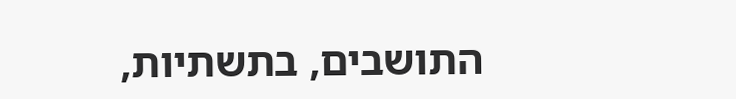התושבים, בתשתיות,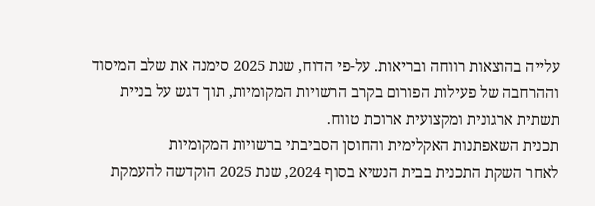עלייה בהוצאות רווחה ובריאות. על-פי הדוח, שנת 2025 סימנה את שלב המיסוד וההרחבה של פעילות הפורום בקרב הרשויות המקומיות, תוך דגש על בניית תשתית ארגונית ומקצועית ארוכת טווח.
תכנית השאפתנות האקלימית והחוסן הסביבתי ברשויות המקומיות
לאחר השקת התכנית בבית הנשיא בסוף 2024, שנת 2025 הוקדשה להעמקת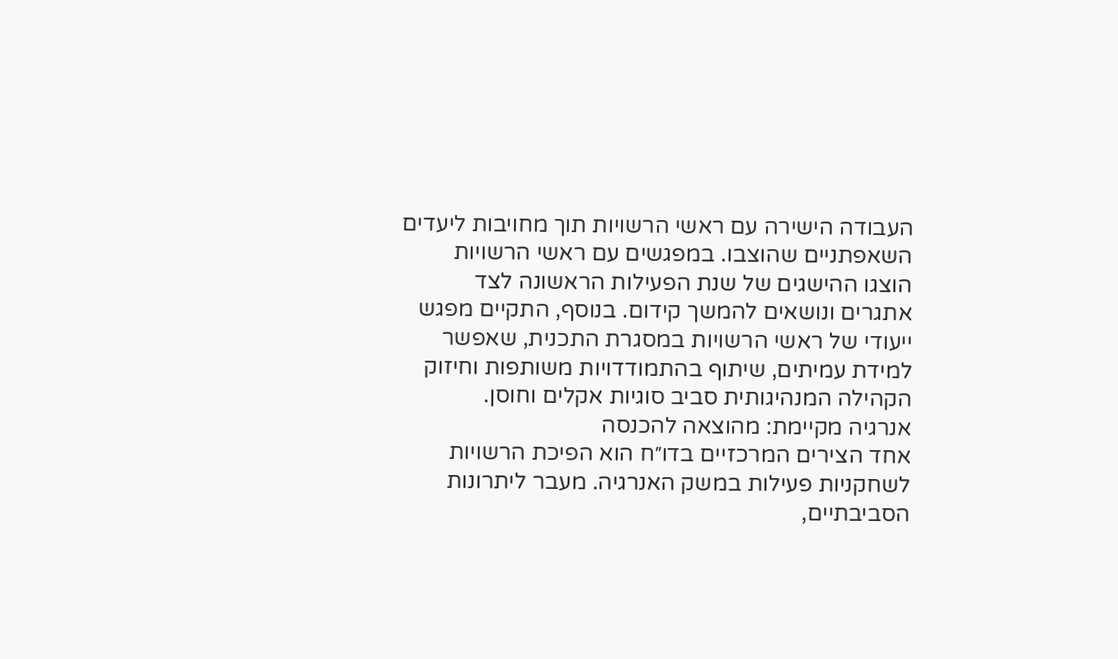העבודה הישירה עם ראשי הרשויות תוך מחויבות ליעדים השאפתניים שהוצבו. במפגשים עם ראשי הרשויות הוצגו ההישגים של שנת הפעילות הראשונה לצד אתגרים ונושאים להמשך קידום. בנוסף, התקיים מפגש ייעודי של ראשי הרשויות במסגרת התכנית, שאפשר למידת עמיתים, שיתוף בהתמודדויות משותפות וחיזוק הקהילה המנהיגותית סביב סוגיות אקלים וחוסן.
אנרגיה מקיימת: מהוצאה להכנסה
אחד הצירים המרכזיים בדו״ח הוא הפיכת הרשויות לשחקניות פעילות במשק האנרגיה. מעבר ליתרונות הסביבתיים,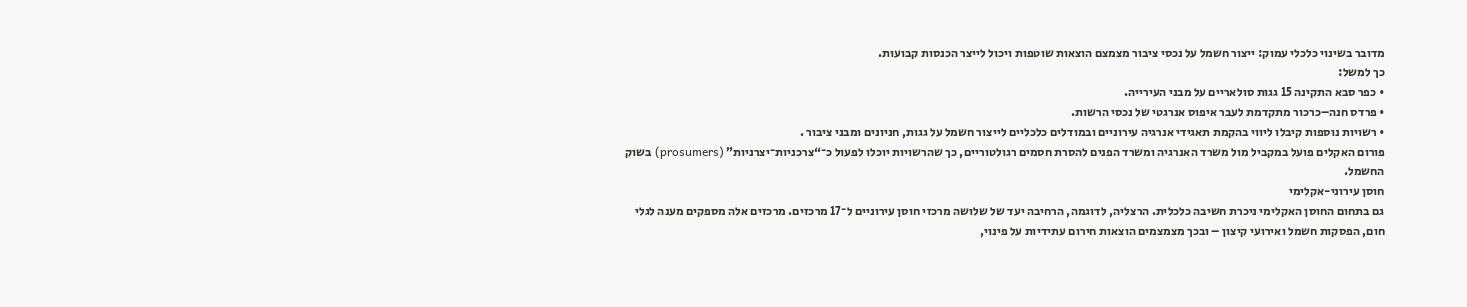מדובר בשינוי כלכלי עמוק: ייצור חשמל על נכסי ציבור מצמצם הוצאות שוטפות ויכול לייצר הכנסות קבועות.
כך למשל:
• כפר סבא התקינה 15 גגות סולאריים על מבני העירייה.
• פרדס חנה–כרכור מתקדמת לעבר איפוס אנרגטי של נכסי הרשות.
• רשויות נוספות קיבלו ליווי בהקמת תאגידי אנרגיה עירוניים ובמודלים כלכליים לייצור חשמל על גגות, חניונים ומבני ציבור .
פורום האקלים פועל במקביל מול משרד האנרגיה ומשרד הפנים להסרת חסמים רגולטוריים, כך שהרשויות יוכלו לפעול כ־“צרכניות־יצרניות” (prosumers) בשוק החשמל.
חוסן עירוני-אקלימי
גם בתחום החוסן האקלימי ניכרת חשיבה כלכלית. הרצליה, לדוגמה, הרחיבה יעד של שלושה מרכזי חוסן עירוניים ל־17 מרכזים. מרכזים אלה מספקים מענה לגלי חום, הפסקות חשמל ואירועי קיצון – ובכך מצמצמים הוצאות חירום עתידיות על פינוי,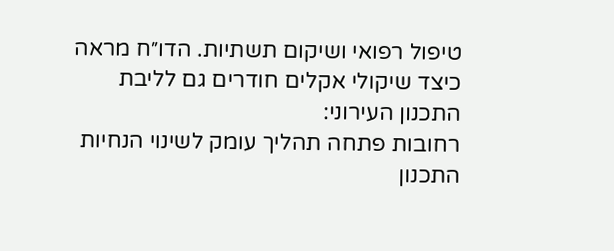טיפול רפואי ושיקום תשתיות. הדו״ח מראה כיצד שיקולי אקלים חודרים גם לליבת התכנון העירוני:
רחובות פתחה תהליך עומק לשינוי הנחיות התכנון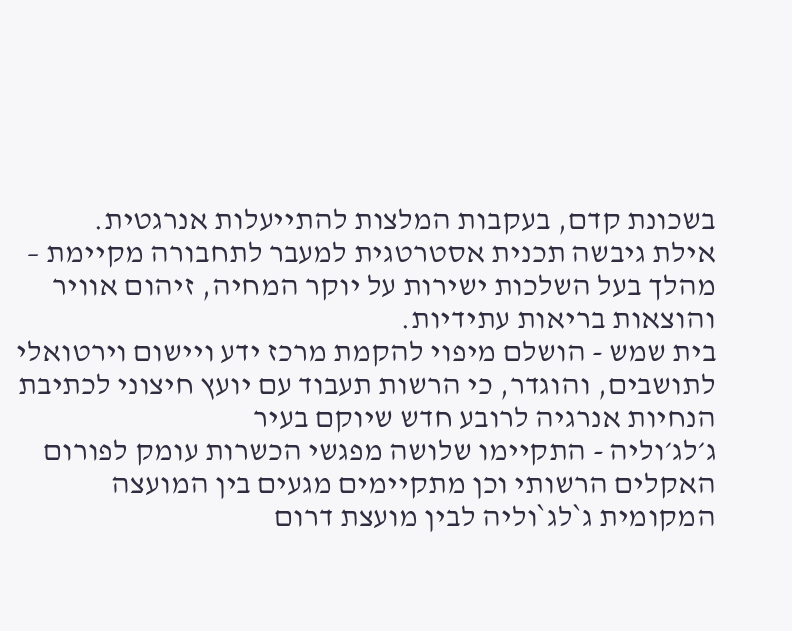בשכונת קדם, בעקבות המלצות להתייעלות אנרגטית.
אילת גיבשה תכנית אסטרטגית למעבר לתחבורה מקיימת – מהלך בעל השלכות ישירות על יוקר המחיה, זיהום אוויר והוצאות בריאות עתידיות.
בית שמש - הושלם מיפוי להקמת מרכז ידע ויישום וירטואלי לתושבים, והוגדר, כי הרשות תעבוד עם יועץ חיצוני לכתיבת הנחיות אנרגיה לרובע חדש שיוקם בעיר
ג׳לג׳וליה - התקיימו שלושה מפגשי הכשרות עומק לפורום האקלים הרשותי וכן מתקיימים מגעים בין המועצה המקומית ג`לג`וליה לבין מועצת דרום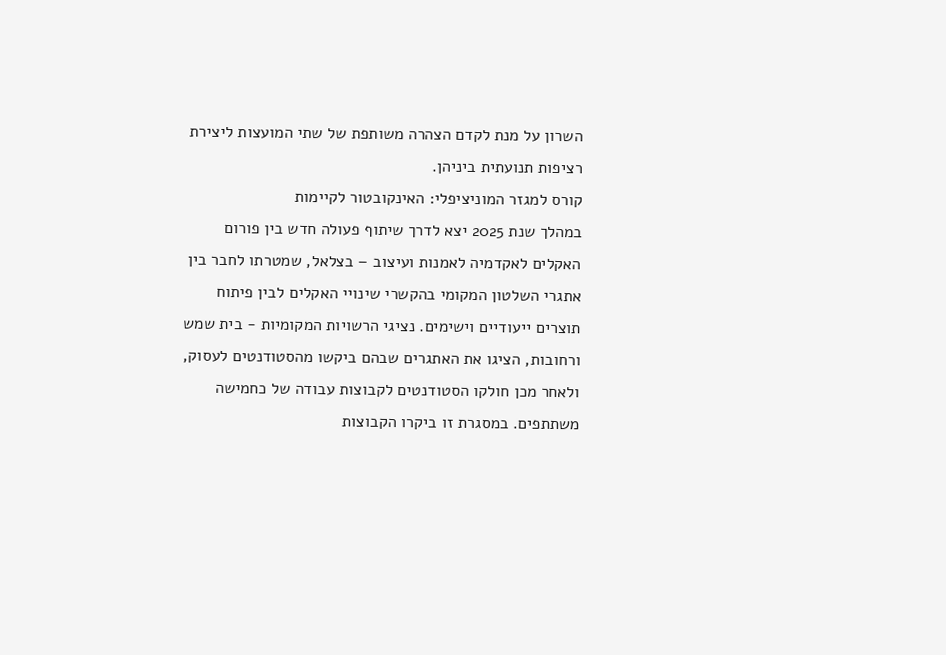השרון על מנת לקדם הצהרה משותפת של שתי המועצות ליצירת רציפות תנועתית ביניהן.
קורס למגזר המוניציפלי: האינקובטור לקיימות
במהלך שנת 2025 יצא לדרך שיתוף פעולה חדש בין פורום האקלים לאקדמיה לאמנות ועיצוב – בצלאל, שמטרתו לחבר בין אתגרי השלטון המקומי בהקשרי שינויי האקלים לבין פיתוח תוצרים ייעודיים וישימים. נציגי הרשויות המקומיות - בית שמש ורחובות, הציגו את האתגרים שבהם ביקשו מהסטודנטים לעסוק, ולאחר מכן חולקו הסטודנטים לקבוצות עבודה של כחמישה משתתפים. במסגרת זו ביקרו הקבוצות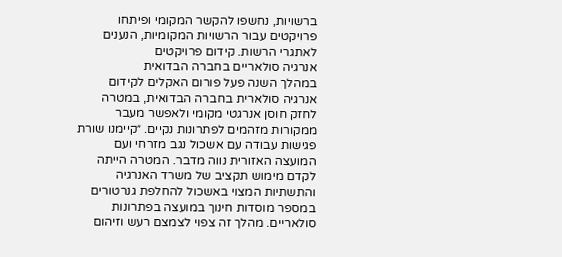ברשויות, נחשפו להקשר המקומי ופיתחו פרויקטים עבור הרשויות המקומיות, הנענים לאתגרי הרשות. קידום פרויקטים
אנרגיה סולאריים בחברה הבדואית
במהלך השנה פעל פורום האקלים לקידום אנרגיה סולארית בחברה הבדואית, במטרה לחזק חוסן אנרגטי מקומי ולאפשר מעבר ממקורות מזהמים לפתרונות נקיים. ״קיימנו שורת פגישות עבודה עם אשכול נגב מזרחי ועם המועצה האזורית נווה מדבר. המטרה הייתה לקדם מימוש תקציב של משרד האנרגיה והתשתיות המצוי באשכול להחלפת גנרטורים במספר מוסדות חינוך במועצה בפתרונות סולאריים. מהלך זה צפוי לצמצם רעש וזיהום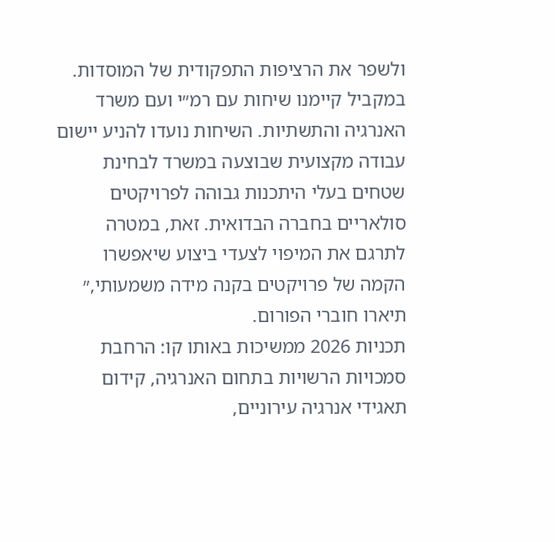ולשפר את הרציפות התפקודית של המוסדות. במקביל קיימנו שיחות עם רמ״י ועם משרד האנרגיה והתשתיות. השיחות נועדו להניע יישום עבודה מקצועית שבוצעה במשרד לבחינת שטחים בעלי היתכנות גבוהה לפרויקטים סולאריים בחברה הבדואית. זאת, במטרה לתרגם את המיפוי לצעדי ביצוע שיאפשרו הקמה של פרויקטים בקנה מידה משמעותי,״ תיארו חוברי הפורום.
תכניות 2026 ממשיכות באותו קו: הרחבת סמכויות הרשויות בתחום האנרגיה, קידום תאגידי אנרגיה עירוניים,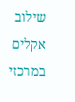שילוב אקלים במרכזי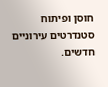חוסן ופיתוח סטנדרטים עירוניים חדשים.